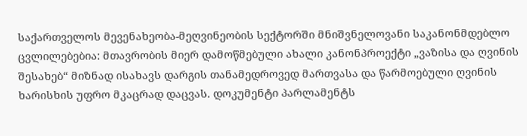საქართველოს მევენახეობა-მეღვინეობის სექტორში მნიშვნელოვანი საკანონმდებლო ცვლილებებია: მთავრობის მიერ დამოწმებული ახალი კანონპროექტი „ვაზისა და ღვინის შესახებ“ მიზნად ისახავს დარგის თანამედროვედ მართვასა და წარმოებული ღვინის ხარისხის უფრო მკაცრად დაცვას. დოკუმენტი პარლამენტს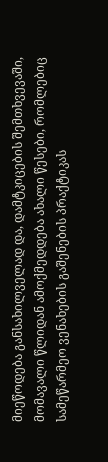მიეწოდება განსახილველად და, დამტკიცების შემთხვევაში, მომავალი წლიდან ამოქმედდება ახალი წესები, რომლებიც სამეწარმეო ვენახების გაშენების პრაქტიკას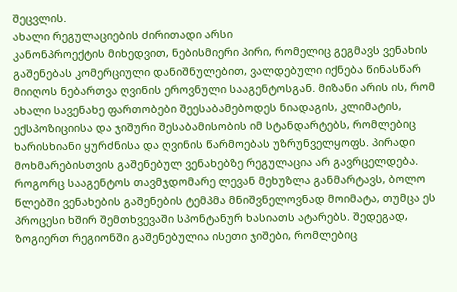შეცვლის.
ახალი რეგულაციების ძირითადი არსი
კანონპროექტის მიხედვით, ნებისმიერი პირი, რომელიც გეგმავს ვენახის გაშენებას კომერციული დანიშნულებით, ვალდებული იქნება წინასწარ მიიღოს ნებართვა ღვინის ეროვნული სააგენტოსგან. მიზანი არის ის, რომ ახალი სავენახე ფართობები შეესაბამებოდეს ნიადაგის, კლიმატის, ექსპოზიციისა და ჯიშური შესაბამისობის იმ სტანდარტებს, რომლებიც ხარისხიანი ყურძნისა და ღვინის წარმოებას უზრუნველყოფს. პირადი მოხმარებისთვის გაშენებულ ვენახებზე რეგულაცია არ გავრცელდება.
როგორც სააგენტოს თავმჯდომარე ლევან მეხუზლა განმარტავს, ბოლო წლებში ვენახების გაშენების ტემპმა მნიშვნელოვნად მოიმატა, თუმცა ეს პროცესი ხშირ შემთხვევაში სპონტანურ ხასიათს ატარებს. შედეგად, ზოგიერთ რეგიონში გაშენებულია ისეთი ჯიშები, რომლებიც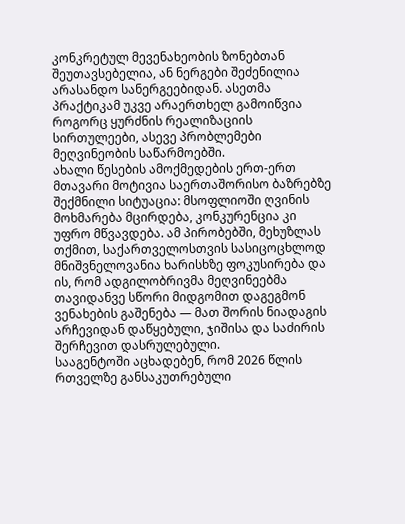კონკრეტულ მევენახეობის ზონებთან შეუთავსებელია, ან ნერგები შეძენილია არასანდო სანერგეებიდან. ასეთმა პრაქტიკამ უკვე არაერთხელ გამოიწვია როგორც ყურძნის რეალიზაციის სირთულეები, ასევე პრობლემები მეღვინეობის საწარმოებში.
ახალი წესების ამოქმედების ერთ-ერთ მთავარი მოტივია საერთაშორისო ბაზრებზე შექმნილი სიტუაცია: მსოფლიოში ღვინის მოხმარება მცირდება, კონკურენცია კი უფრო მწვავდება. ამ პირობებში, მეხუზლას თქმით, საქართველოსთვის სასიცოცხლოდ მნიშვნელოვანია ხარისხზე ფოკუსირება და ის, რომ ადგილობრივმა მეღვინეებმა თავიდანვე სწორი მიდგომით დაგეგმონ ვენახების გაშენება — მათ შორის ნიადაგის არჩევიდან დაწყებული, ჯიშისა და საძირის შერჩევით დასრულებული.
სააგენტოში აცხადებენ, რომ 2026 წლის რთველზე განსაკუთრებული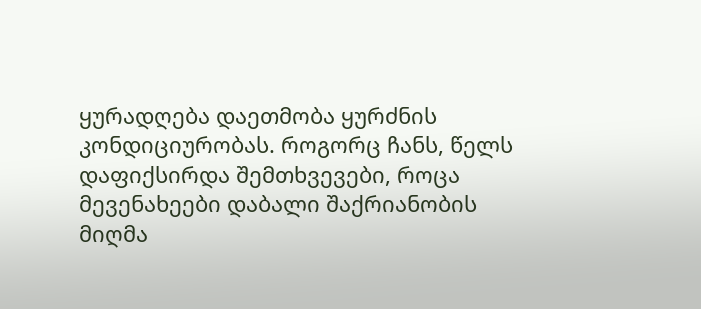ყურადღება დაეთმობა ყურძნის კონდიციურობას. როგორც ჩანს, წელს დაფიქსირდა შემთხვევები, როცა მევენახეები დაბალი შაქრიანობის მიღმა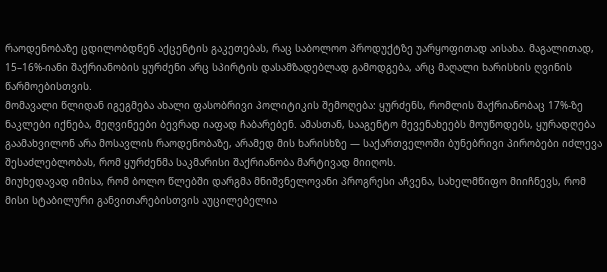რაოდენობაზე ცდილობდნენ აქცენტის გაკეთებას, რაც საბოლოო პროდუქტზე უარყოფითად აისახა. მაგალითად, 15–16%-იანი შაქრიანობის ყურძენი არც სპირტის დასამზადებლად გამოდგება, არც მაღალი ხარისხის ღვინის წარმოებისთვის.
მომავალი წლიდან იგეგმება ახალი ფასობრივი პოლიტიკის შემოღება: ყურძენს, რომლის შაქრიანობაც 17%-ზე ნაკლები იქნება, მეღვინეები ბევრად იაფად ჩაბარებენ. ამასთან, სააგენტო მევენახეებს მოუწოდებს, ყურადღება გაამახვილონ არა მოსავლის რაოდენობაზე, არამედ მის ხარისხზე — საქართველოში ბუნებრივი პირობები იძლევა შესაძლებლობას, რომ ყურძენმა საკმარისი შაქრიანობა მარტივად მიიღოს.
მიუხედავად იმისა, რომ ბოლო წლებში დარგმა მნიშვნელოვანი პროგრესი აჩვენა, სახელმწიფო მიიჩნევს, რომ მისი სტაბილური განვითარებისთვის აუცილებელია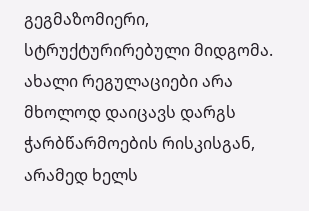გეგმაზომიერი, სტრუქტურირებული მიდგომა. ახალი რეგულაციები არა მხოლოდ დაიცავს დარგს ჭარბწარმოების რისკისგან, არამედ ხელს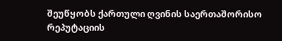შეუწყობს ქართული ღვინის საერთაშორისო რეპუტაციის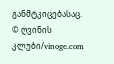განმტკიცებასაც.
© ღვინის კლუბი/vinoge.com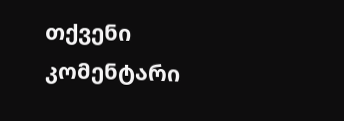თქვენი კომენტარი